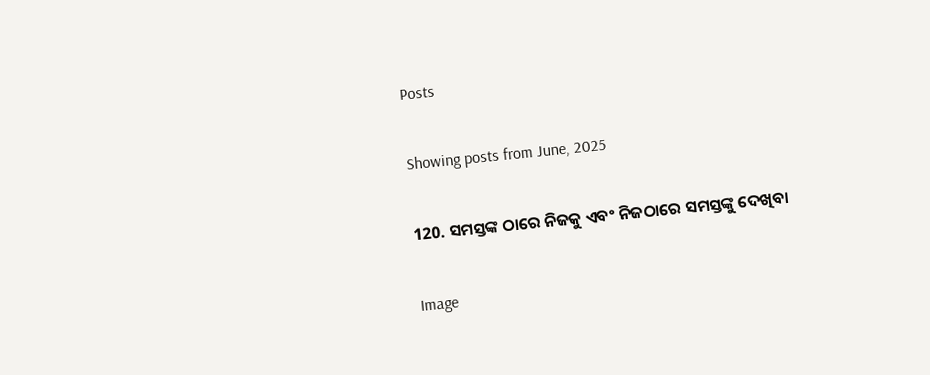Posts

Showing posts from June, 2025

120. ସମସ୍ତଙ୍କ ଠାରେ ନିଜକୁ ଏବଂ ନିଜଠାରେ ସମସ୍ତଙ୍କୁ ଦେଖିବା

Image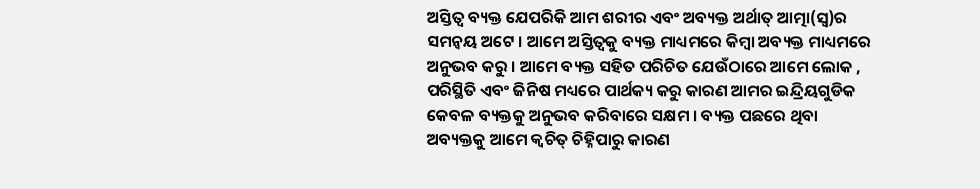ଅସ୍ତିତ୍ୱ ବ୍ୟକ୍ତ ଯେପରିକି ଆମ ଶରୀର ଏବଂ ଅବ୍ୟକ୍ତ ଅର୍ଥାତ୍‌ ଆତ୍ମା(ସ୍ୱ)ର ସମନ୍ୱୟ ଅଟେ । ଆମେ ଅସ୍ତିତ୍ୱକୁ ବ୍ୟକ୍ତ ମାଧ୍ୟମରେ କିମ୍ବା ଅବ୍ୟକ୍ତ ମାଧ୍ୟମରେ ଅନୁଭବ କରୁ । ଆମେ ବ୍ୟକ୍ତ ସହିତ ପରିଚିତ ଯେଉଁଠାରେ ଆମେ ଲୋକ , ପରିସ୍ଥିତି ଏବଂ ଜିନିଷ ମଧ୍ୟରେ ପାର୍ଥକ୍ୟ କରୁ କାରଣ ଆମର ଇନ୍ଦ୍ରିୟଗୁଡିକ କେବଳ ବ୍ୟକ୍ତକୁ ଅନୁଭବ କରିବାରେ ସକ୍ଷମ । ବ୍ୟକ୍ତ ପଛରେ ଥିବା ଅବ୍ୟକ୍ତକୁ ଆମେ କ୍ୱଚିତ୍‌ ଚିହ୍ନିପାରୁ କାରଣ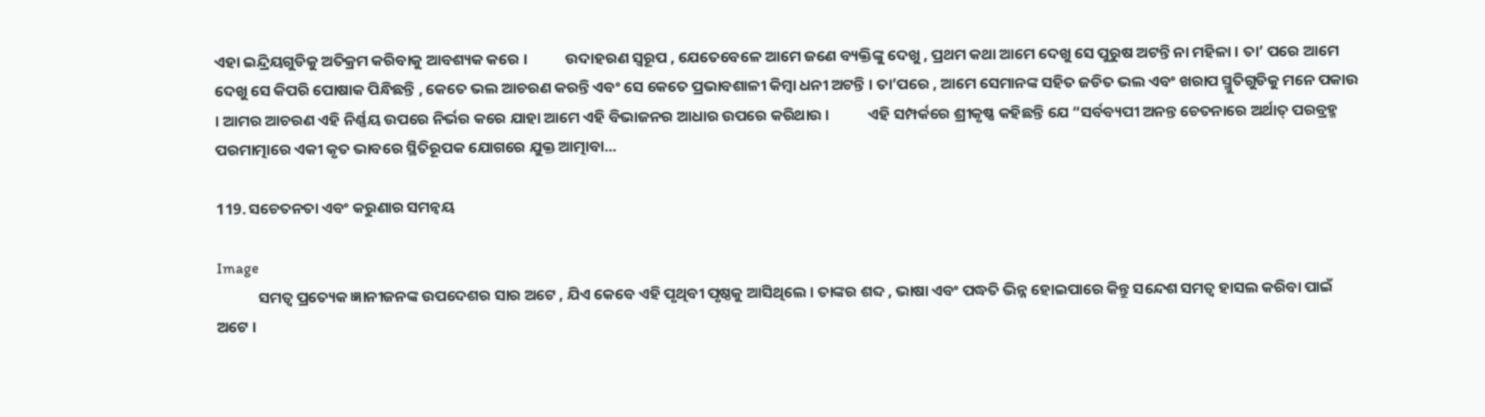ଏହା ଇନ୍ଦ୍ରିୟଗୁଡିକୁ ଅତିକ୍ରମ କରିବାକୁ ଆବଶ୍ୟକ କରେ ।           ଉଦାହରଣ ସ୍ୱରୂପ , ଯେତେବେଳେ ଆମେ ଜଣେ ବ୍ୟକ୍ତିଙ୍କୁ ଦେଖୁ , ପ୍ରଥମ କଥା ଆମେ ଦେଖୁ ସେ ପୁରୁଷ ଅଟନ୍ତି ନା ମହିଳା । ତା’ ପରେ ଆମେ ଦେଖୁ ସେ କିପରି ପୋଷାକ ପିନ୍ଧିଛନ୍ତି , କେତେ ଭଲ ଆଚରଣ କରନ୍ତି ଏବଂ ସେ କେତେ ପ୍ରଭାବଶାଳୀ କିମ୍ବା ଧନୀ ଅଟନ୍ତି । ତା’ପରେ , ଆମେ ସେମାନଙ୍କ ସହିତ ଜଡିତ ଭଲ ଏବଂ ଖରାପ ସ୍ମୁତିଗୁଡିକୁ ମନେ ପକାଉ । ଆମର ଆଚରଣ ଏହି ନିର୍ଣ୍ଣୟ ଉପରେ ନିର୍ଭର କରେ ଯାହା ଆମେ ଏହି ବିଭାଜନର ଆଧାର ଉପରେ କରିଥାଉ ।           ଏହି ସମ୍ପର୍କରେ ଶ୍ରୀକୃଷ୍ଣ କହିଛନ୍ତି ଯେ “ସର୍ବବ୍ୟପୀ ଅନନ୍ତ ଚେତନାରେ ଅର୍ଥାତ୍‌ ପରବ୍ରହ୍ମ ପରମାତ୍ମାରେ ଏକୀ କୃତ ଭାବରେ ସ୍ଥିତିରୂପକ ଯୋଗରେ ଯୁକ୍ତ ଆତ୍ମାବା...

119. ସଚେତନତା ଏବଂ କରୁଣାର ସମନ୍ୱୟ

Image
            ସମତ୍ୱ ପ୍ରତ୍ୟେକ ଜ୍ଞାନୀଜନଙ୍କ ଉପଦେଶର ସାର ଅଟେ , ଯିଏ କେବେ ଏହି ପୃଥିବୀ ପୃଷ୍ଠକୁ ଆସିଥିଲେ । ତାଙ୍କର ଶବ୍ଦ , ଭାଷା ଏବଂ ପଦ୍ଧତି ଭିନ୍ନ ହୋଇପାରେ କିନ୍ତୁ ସନ୍ଦେଶ ସମତ୍ୱ ହାସଲ କରିବା ପାଇଁ ଅଟେ ।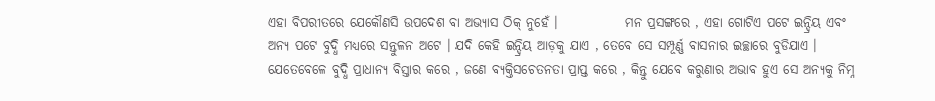ଏହା ବିପରୀତରେ ଯେକୌଣସି ଉପଦେଶ ବା ଅଭ୍ୟାସ ଠିକ୍‌ ନୁହେଁ ।             ମନ ପ୍ରସଙ୍ଗରେ , ଏହା ଗୋଟିଏ ପଟେ ଇନ୍ଦ୍ରିୟ ଏବଂ ଅନ୍ୟ ପଟେ ବୁଦ୍ଧି ମଧ୍ୟରେ ସନ୍ତୁଳନ ଅଟେ । ଯଦି କେହି ଇନ୍ଦ୍ରିୟ ଆଡ଼କୁ ଯାଏ , ତେବେ ସେ ସମ୍ପୂର୍ଣ୍ଣ ବାସନାର ଇଚ୍ଛାରେ ବୁଡିଯାଏ । ଯେତେବେଳେ ବୁଦ୍ଧି ପ୍ରାଧାନ୍ୟ ବିସ୍ତାର କରେ , ଜଣେ ବ୍ୟକ୍ତିସଚେତନତା ପ୍ରାପ୍ତ କରେ , କିନ୍ତୁ ଯେବେ କରୁଣାର ଅଭାବ ହୁଏ ସେ ଅନ୍ୟକୁ ନିମ୍ନ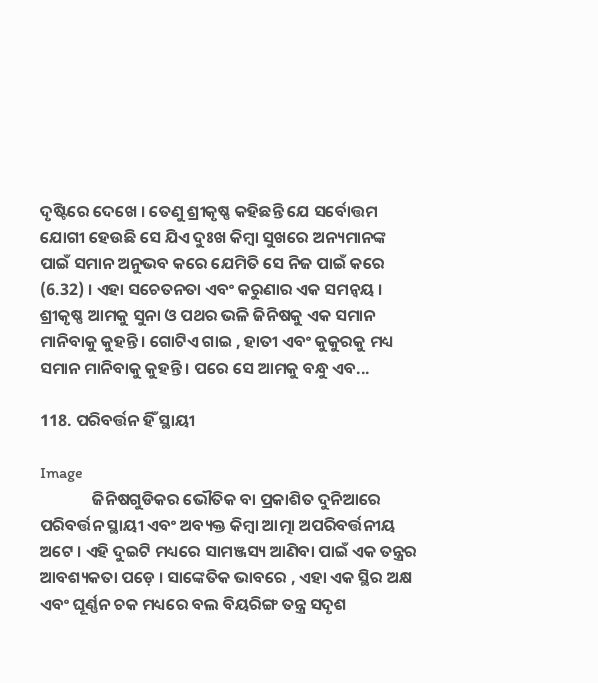ଦୃଷ୍ଟିରେ ଦେଖେ । ତେଣୁ ଶ୍ରୀକୃଷ୍ଣ କହିଛନ୍ତି ଯେ ସର୍ବୋତ୍ତମ ଯୋଗୀ ହେଉଛି ସେ ଯିଏ ଦୁଃଖ କିମ୍ବା ସୁଖରେ ଅନ୍ୟମାନଙ୍କ ପାଇଁ ସମାନ ଅନୁଭବ କରେ ଯେମିତି ସେ ନିଜ ପାଇଁ କରେ (6.32) । ଏହା ସଚେତନତା ଏବଂ କରୁଣାର ଏକ ସମନ୍ୱୟ ।             ଶ୍ରୀକୃଷ୍ଣ ଆମକୁ ସୁନା ଓ ପଥର ଭଳି ଜିନିଷକୁ ଏକ ସମାନ ମାନିବାକୁ କୁହନ୍ତି । ଗୋଟିଏ ଗାଇ , ହାତୀ ଏବଂ କୁକୁରକୁ ମଧ୍ୟ ସମାନ ମାନିବାକୁ କୁହନ୍ତି । ପରେ ସେ ଆମକୁ ବନ୍ଧୁ ଏବ...

118. ପରିବର୍ତ୍ତନ ହିଁ ସ୍ଥାୟୀ

Image
              ଜିନିଷଗୁଡିକର ଭୌତିକ ବା ପ୍ରକାଶିତ ଦୁନିଆରେ ପରିବର୍ତ୍ତନ ସ୍ଥାୟୀ ଏବଂ ଅବ୍ୟକ୍ତ କିମ୍ବା ଆତ୍ମା ଅପରିବର୍ତ୍ତନୀୟ ଅଟେ । ଏହି ଦୁଇଟି ମଧ୍ୟରେ ସାମଞ୍ଜସ୍ୟ ଆଣିବା ପାଇଁ ଏକ ତନ୍ତ୍ରର ଆବଶ୍ୟକତା ପଡ଼େ । ସାଙ୍କେତିକ ଭାବରେ , ଏହା ଏକ ସ୍ଥିର ଅକ୍ଷ ଏବଂ ଘୂର୍ଣ୍ଣନ ଚକ ମଧ୍ୟରେ ବଲ ବିୟରିଙ୍ଗ ତନ୍ତ୍ର ସଦୃଶ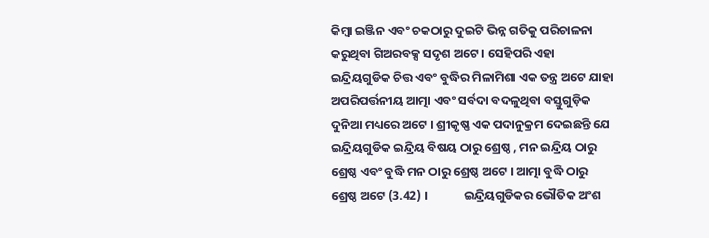କିମ୍ବା ଇଞ୍ଜିନ ଏବଂ ଚକଠାରୁ ଦୁଇଟି ଭିନ୍ନ ଗତିକୁ ପରିଚାଳନା କରୁଥିବା ଗିଅରବକ୍ସ ସଦୃଶ ଅଟେ । ସେହିପରି ଏହା ଇନ୍ଦ୍ରିୟଗୁଡିକ ଚିତ୍ତ ଏବଂ ବୁଦ୍ଧିର ମିଳାମିଶା ଏକ ତନ୍ତ୍ର ଅଟେ ଯାହା ଅପରିପର୍ତ୍ତନୀୟ ଆତ୍ମା ଏବଂ ସର୍ବଦା ବଦଳୁଥିବା ବସ୍ତୁଗୁଡ଼ିକ ଦୁନିଆ ମଧ୍ୟରେ ଅଟେ । ଶ୍ରୀକୃଷ୍ଣ ଏକ ପଦାନୁକ୍ରମ ଦେଇଛନ୍ତି ଯେ ଇନ୍ଦ୍ରିୟଗୁଡିକ ଇନ୍ଦ୍ରିୟ ବିଷୟ ଠାରୁ ଶ୍ରେଷ୍ଠ , ମନ ଇନ୍ଦ୍ରିୟ ଠାରୁ ଶ୍ରେଷ୍ଠ ଏବଂ ବୁଦ୍ଧି ମନ ଠାରୁ ଶ୍ରେଷ୍ଠ ଅଟେ । ଆତ୍ମା ବୁଦ୍ଧି ଠାରୁ ଶ୍ରେଷ୍ଠ ଅଟେ (3.42) ।             ଇନ୍ଦ୍ରିୟଗୁଡିକର ଭୌତିକ ଅଂଶ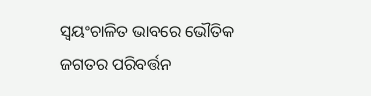ସ୍ୱୟଂଚାଳିତ ଭାବରେ ଭୌତିକ ଜଗତର ପରିବର୍ତ୍ତନ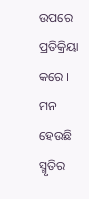ଉପରେ ପ୍ରତିକ୍ରିୟା କରେ । ମନ ହେଉଛି ସ୍ମୃତିର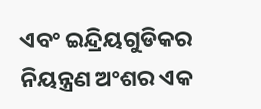ଏବଂ ଇନ୍ଦ୍ରିୟଗୁଡିକର ନିୟନ୍ତ୍ରଣ ଅଂଶର ଏକ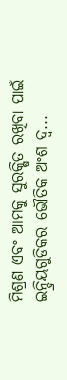ମିଶ୍ରଣ ଏବଂ ଆମକୁ ସୁରକ୍ଷିତ ରଖିବା ପାଇଁ ଇନ୍ଦ୍ରିୟଗୁଡିକର ଭୌତିକ ଅଂଶ ଦ୍ୱ...